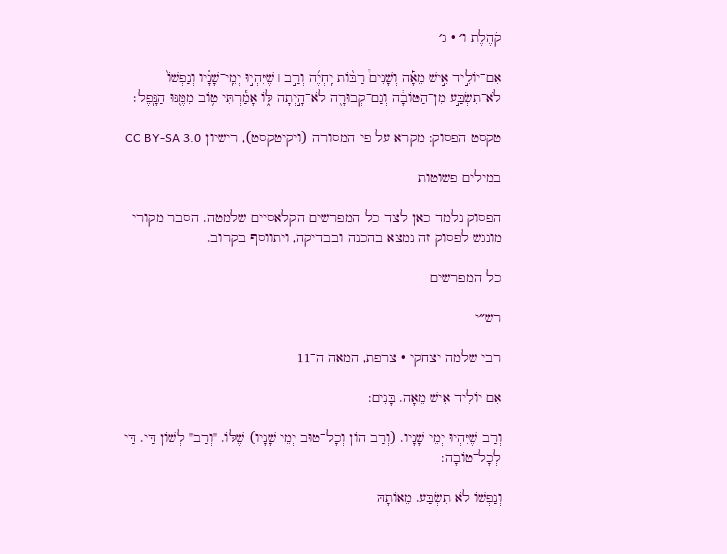קֹהֶלֶת ו׳ · ג׳

אִם־יוֹלִ֣יד אִ֣ישׁ מֵאָ֡ה וְשָׁנִים֩ רַבּ֨וֹת יִֽחְיֶ֜ה וְרַ֣ב ׀ שֶׁיִּהְי֣וּ יְמֵֽי־שָׁנָ֗יו וְנַפְשׁוֹ֙ לֹא־תִשְׂבַּ֣ע מִן־הַטּוֹבָ֔ה וְגַם־קְבוּרָ֖ה לֹא־הָ֣יְתָה לּ֑וֹ אָמַ֕רְתִּי ט֥וֹב מִמֶּ֖נּוּ הַנָּֽפֶל׃

טקסט הפסוק: מקרא על פי המסורה (ויקיטקסט), רישיון CC BY-SA 3.0

במילים פשוטות

הפסוק נלמד כאן לצד כל המפרשים הקלאסיים שלמטה. הסבר מקורי מונגש לפסוק זה נמצא בהכנה ובבדיקה, ויתווסף בקרוב.

כל המפרשים

רש״י

רבי שלמה יצחקי · צרפת, המאה ה־11

אִם יוֹלִיד אִישׁ מֵאָה. בָּנִים:

וְרַב שֶׁיִּהְיוּ יְמֵי שָׁנָיו. (וְרַב הוֹן וְכָל־טוּב יְמֵי שָׁנָיו) שֶׁלּוֹ. "וְרַב" לְשׁוֹן דַּי. דַּי לְכָל־טוֹבָה:

וְנַפְשׁוֹ לֹא תִשְׂבַּע. מֵאוֹתָהּ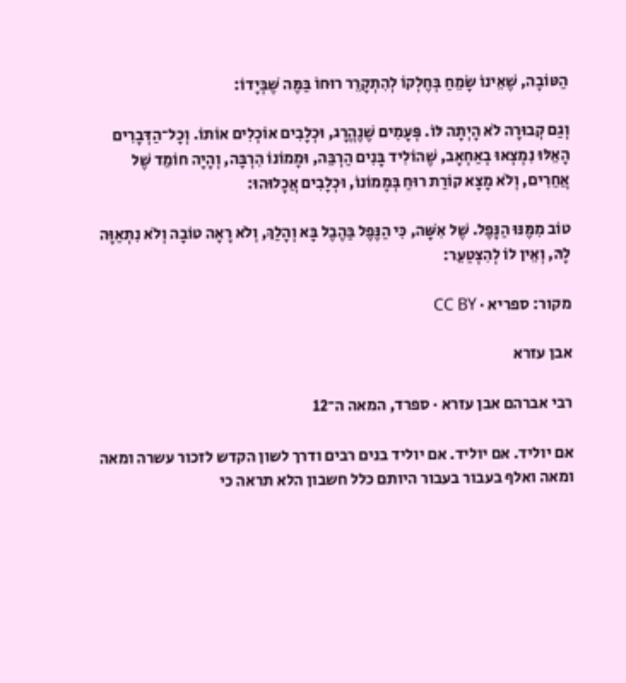הַטּוֹבָה, שֶׁאֵינוֹ שָׂמֵחַ בְּחֶלְקוֹ לְהִתְקָרֵר רוּחוֹ בַּמֶּה שֶׁבְּיָדוֹ:

וְגַם קְבוּרָה לֹא הָיְתָה לּוֹ. פְּעָמִים שֶׁנֶהֱרָג, וּכְלָבִים אוֹכְלִים אוֹתוֹ. וְכָל־הַדְּבָרִים הָאֵלּוּ נִמְצְאוּ בְאַחְאָב, שֶׁהוֹלִיד בָּנִים הַרְבֵּה, וּמָמוֹנוֹ הִרְבָּה, וְהָיָה חוֹמֵד שֶׁל אֲחֵרִים, וְלֹא מָצָא קוֹרַת רוּחַ בְּמָמוֹנוֹ, וּכְלָבִים אֲכָלוּהוּ:

טוֹב מִמֶּנּוּ הַנָּפֶל. שֶׁל אִשָּׁה, כִּי הַנֶּפֶל בַּהֶבֶל בָּא וְהָלַךְ, וְלֹא רָאָה טוֹבָה וְלֹא נִתְאַוָּה לָהּ, וְאֵין לוֹ לְהִצְטַעֵר:

מקור: ספריא · CC BY

אבן עזרא

רבי אברהם אבן עזרא · ספרד, המאה ה־12

אם יוליד. אם יוליד. אם יוליד בנים רבים ודרך לשון הקדש לזכור עשרה ומאה ומאה ואלף בעבור בעבור היותם כלל חשבון הלא תראה כי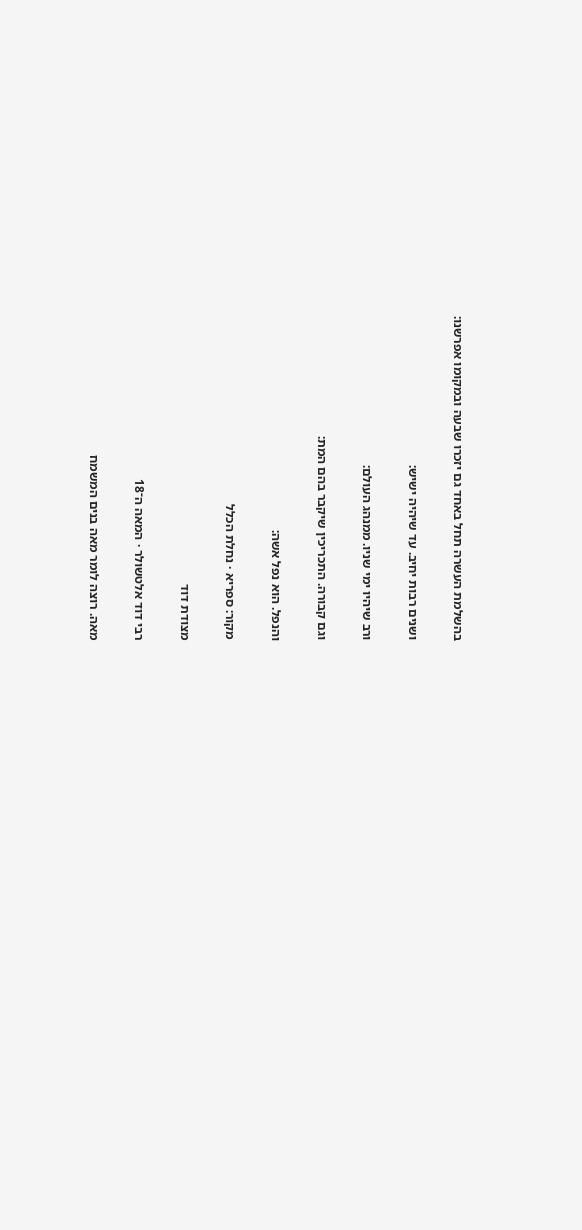בהשלמת העשרה תחל באחד גם יזכרו שבעה ובמקומו אפרשנו:

ושנים רבות יחיב. עד שיהיה ישיש:

ורב שיהיו ימי שניו. ממנהג העולם:

וגם קבורה. התכריכין שיקבר בהם המת:

והנפל. הוא נפל אשה:

מקור: ספריא · נחלת הכלל

מצודת דוד

רבי דוד אלטשולר · המאה ה־18

מאה. רוצה לומר מאה בנים המשמח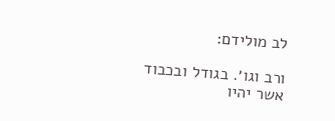לב מולידם:

ורב וגו׳. בגודל ובכבוד אשר יהיו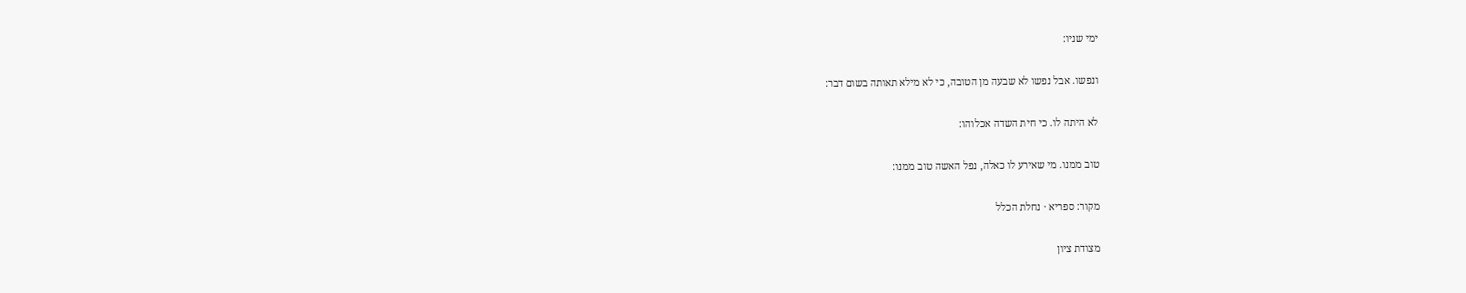ימי שניו:

ונפשו. אבל נפשו לא שבעה מן הטובה, כי לא מילא תאותה בשום דבר:

לא היתה לו. כי חית השדה אכלוהו:

טוב ממנו. מי שאירע לו כאלה, נפל האשה טוב ממנו:

מקור: ספריא · נחלת הכלל

מצודת ציון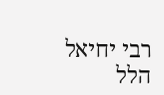רבי יחיאל הלל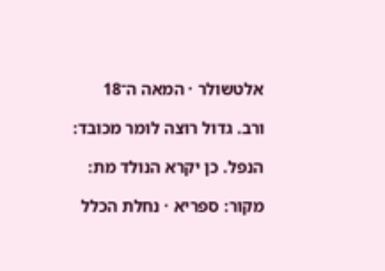אלטשולר · המאה ה־18

ורב. גדול רוצה לומר מכובד:

הנפל. כן יקרא הנולד מת:

מקור: ספריא · נחלת הכלל